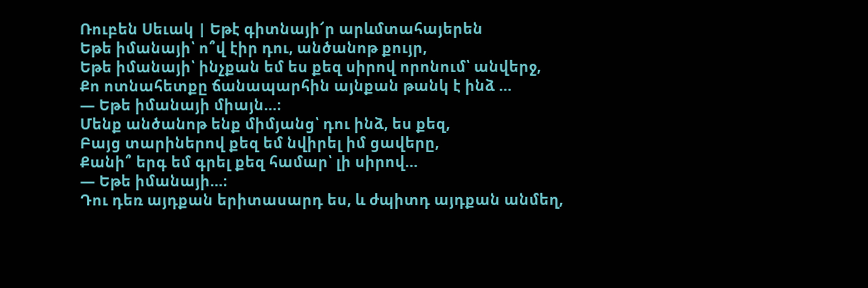Ռուբեն Սեւակ | Եթէ գիտնայի՜ր արևմտահայերեն
Եթե իմանայի՝ ո՞վ էիր դու, անծանոթ քույր,
Եթե իմանայի՝ ինչքան եմ ես քեզ սիրով որոնում՝ անվերջ,
Քո ոտնահետքը ճանապարհին այնքան թանկ է ինձ …
— Եթե իմանայի միայն…։
Մենք անծանոթ ենք միմյանց՝ դու ինձ, ես քեզ,
Բայց տարիներով քեզ եմ նվիրել իմ ցավերը,
Քանի՞ երգ եմ գրել քեզ համար՝ լի սիրով…
— Եթե իմանայի…։
Դու դեռ այդքան երիտասարդ ես, և ժպիտդ այդքան անմեղ,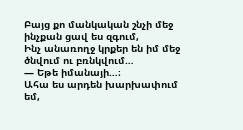Բայց քո մանկական շնչի մեջ ինչքան ցավ ես զգում,
Ինչ անառողջ կրքեր են իմ մեջ ծնվում ու բռնկվում…
— Եթե իմանայի…։
Ահա ես արդեն խարխափում եմ,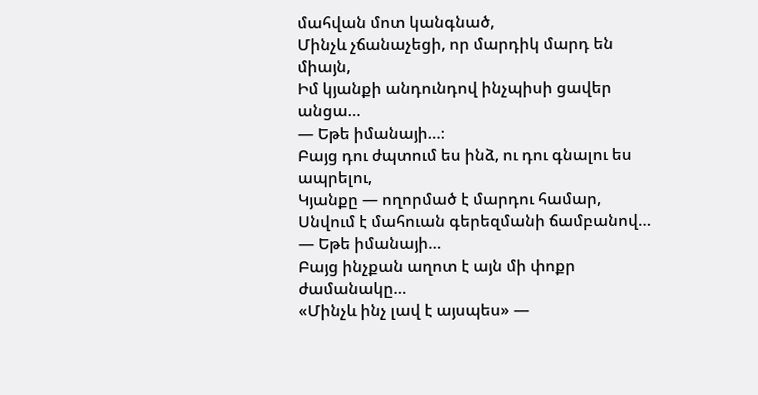մահվան մոտ կանգնած,
Մինչև չճանաչեցի, որ մարդիկ մարդ են միայն,
Իմ կյանքի անդունդով ինչպիսի ցավեր անցա…
— Եթե իմանայի…։
Բայց դու ժպտում ես ինձ, ու դու գնալու ես ապրելու,
Կյանքը — ողորմած է մարդու համար,
Սնվում է մահուան գերեզմանի ճամբանով…
— Եթե իմանայի…
Բայց ինչքան աղոտ է այն մի փոքր ժամանակը…
«Մինչև ինչ լավ է այսպես» —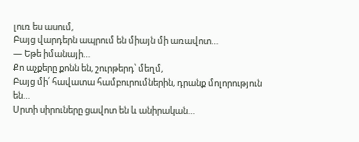լուռ ես ասում,
Բայց վարդերն ապրում են միայն մի առավոտ…
— Եթե իմանայի…
Քո աչքերը քոնն են, շուրթերդ՝ մեղմ,
Բայց մի՛ հավատա համբուրումներին, դրանք մոլորություն են…
Սրտի սիրուները ցավոտ են և անիրական…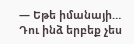— Եթե իմանայի…
Դու ինձ երբեք չես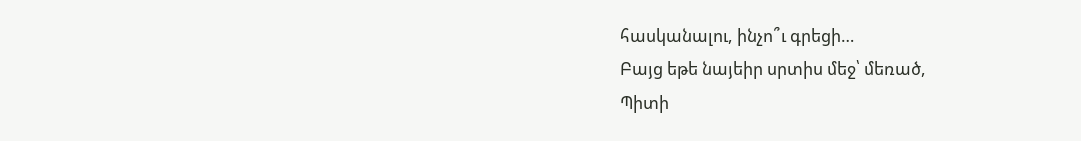հասկանալու, ինչո՞ւ գրեցի…
Բայց եթե նայեիր սրտիս մեջ՝ մեռած,
Պիտի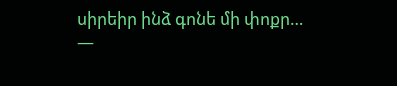սիրեիր ինձ գոնե մի փոքր…
—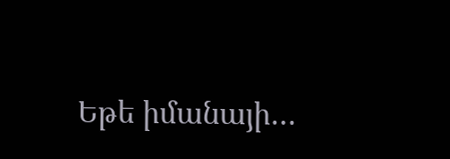Եթե իմանայի…